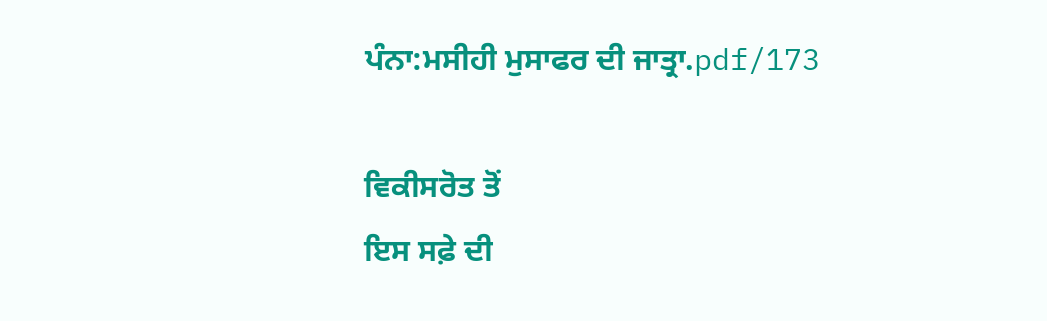ਪੰਨਾ:ਮਸੀਹੀ ਮੁਸਾਫਰ ਦੀ ਜਾਤ੍ਰਾ.pdf/173

ਵਿਕੀਸਰੋਤ ਤੋਂ
ਇਸ ਸਫ਼ੇ ਦੀ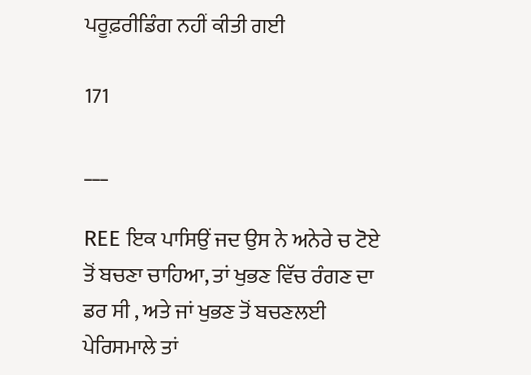ਪਰੂਫ਼ਰੀਡਿੰਗ ਨਹੀਂ ਕੀਤੀ ਗਈ

171

___

REE ਇਕ ਪਾਸਿਉਂ ਜਦ ਉਸ ਨੇ ਅਨੇਰੇ ਚ ਟੋਏ ਤੋਂ ਬਚਣਾ ਚਾਹਿਆ, ਤਾਂ ਖੁਭਣ ਵਿੱਚ ਰੰਗਣ ਦਾ ਡਰ ਸੀ , ਅਤੇ ਜਾਂ ਖੁਭਣ ਤੋਂ ਬਚਣਲਈ ਪੇਰਿਸਮਾਲੇ ਤਾਂ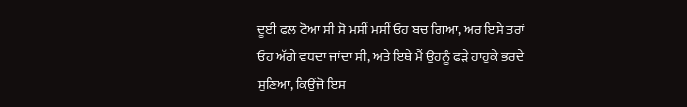ਦੂਈ ਫਲ ਟੋਆ ਸੀ ਸੋ ਮਸੀਂ ਮਸੀਂ ਓਹ ਬਚ ਗਿਆ, ਅਰ ਇਸੇ ਤਰਾਂ ਓਹ ਅੱਗੇ ਵਧਦਾ ਜਾਂਦਾ ਸੀ, ਅਤੇ ਇਥੇ ਮੈਂ ਉਹਨੂੰ ਫੜੇ ਹਾਹੁਕੇ ਭਰਦੇ ਸੁਣਿਆ, ਕਿਉਂਜੋ ਇਸ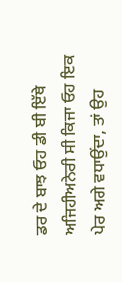ਡਰ ਦੇ ਬਾਝ ਓਹ ਡੀ ਬੀ ਇੱਥੇ ਅਜਿਹੀਅਨੇਰੀ ਸੀ ਕਿਜਾ ਓਹ ਇਕ ਪੇਰ ਅਗੇ ਵਧਾਉਂਦਾ, ਤਾਂ ਉਹ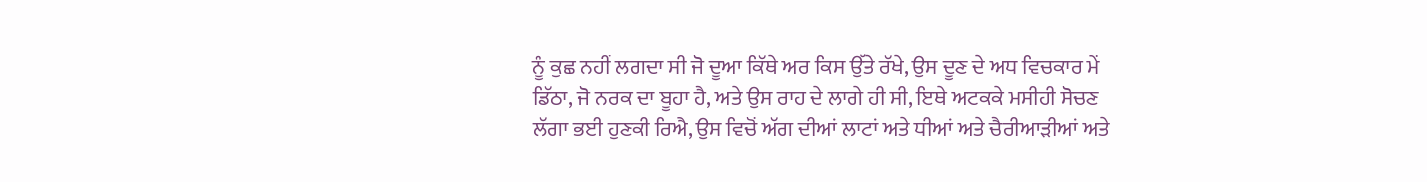ਨੂੰ ਕੁਛ ਨਹੀਂ ਲਗਦਾ ਸੀ ਜੋ ਦੂਆ ਕਿੱਥੇ ਅਰ ਕਿਸ ਉੱਤੇ ਰੱਖੇ, ਉਸ ਦੂਣ ਦੇ ਅਧ ਵਿਚਕਾਰ ਮੇਂ ਡਿੱਠਾ, ਜੋ ਨਰਕ ਦਾ ਬੂਹਾ ਹੈ, ਅਤੇ ਉਸ ਰਾਹ ਦੇ ਲਾਗੇ ਹੀ ਸੀ, ਇਥੇ ਅਟਕਕੇ ਮਸੀਹੀ ਸੋਚਣ ਲੱਗਾ ਭਈ ਹੁਣਕੀ ਰਿਐ, ਉਸ ਵਿਚੋਂ ਅੱਗ ਦੀਆਂ ਲਾਟਾਂ ਅਤੇ ਧੀਆਂ ਅਤੇ ਚੈਰੀਆੜੀਆਂ ਅਤੇ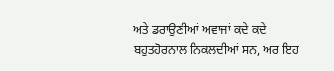ਅਤੇ ਡਰਾਉਣੀਆਂ ਅਵਾਜਾਂ ਕਦੇ ਕਦੇ ਬਹੁਤਹੋਰਨਾਲ ਨਿਕਲਦੀਆਂ ਸਨ, ਅਰ ਇਹ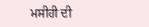ਮਸੀਹੀ ਦੀ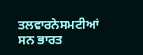ਤਲਵਾਰਨੇਸਮਟੀਆਂ ਸਨ ਭਾਰਤ